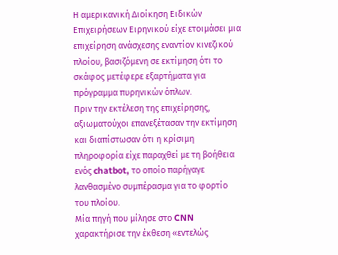Η αμερικανική Διοίκηση Ειδικών Επιχειρήσεων Ειρηνικού είχε ετοιμάσει μια επιχείρηση ανάσχεσης εναντίον κινεζικού πλοίου, βασιζόμενη σε εκτίμηση ότι το σκάφος μετέφερε εξαρτήματα για πρόγραμμα πυρηνικών όπλων.
Πριν την εκτέλεση της επιχείρησης, αξιωματούχοι επανεξέτασαν την εκτίμηση και διαπίστωσαν ότι η κρίσιμη πληροφορία είχε παραχθεί με τη βοήθεια ενός chatbot, το οποίο παρήγαγε λανθασμένο συμπέρασμα για το φορτίο του πλοίου.
Μία πηγή που μίλησε στο CNN χαρακτήρισε την έκθεση «εντελώς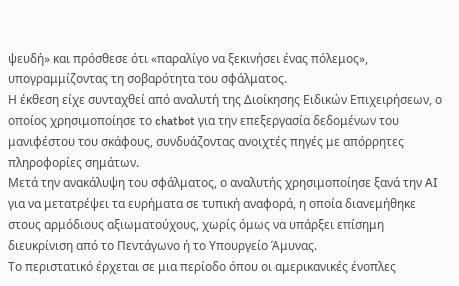ψευδή» και πρόσθεσε ότι «παραλίγο να ξεκινήσει ένας πόλεμος», υπογραμμίζοντας τη σοβαρότητα του σφάλματος.
Η έκθεση είχε συνταχθεί από αναλυτή της Διοίκησης Ειδικών Επιχειρήσεων, ο οποίος χρησιμοποίησε το chatbot για την επεξεργασία δεδομένων του μανιφέστου του σκάφους, συνδυάζοντας ανοιχτές πηγές με απόρρητες πληροφορίες σημάτων.
Μετά την ανακάλυψη του σφάλματος, ο αναλυτής χρησιμοποίησε ξανά την AI για να μετατρέψει τα ευρήματα σε τυπική αναφορά, η οποία διανεμήθηκε στους αρμόδιους αξιωματούχους, χωρίς όμως να υπάρξει επίσημη διευκρίνιση από το Πεντάγωνο ή το Υπουργείο Άμυνας.
Το περιστατικό έρχεται σε μια περίοδο όπου οι αμερικανικές ένοπλες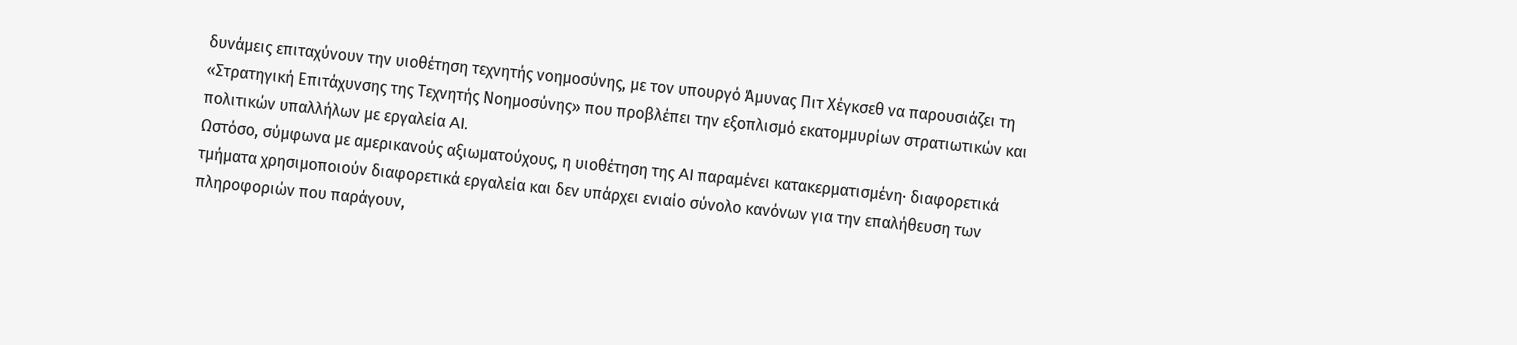δυνάμεις επιταχύνουν την υιοθέτηση τεχνητής νοημοσύνης, με τον υπουργό Άμυνας Πιτ Χέγκσεθ να παρουσιάζει τη «Στρατηγική Επιτάχυνσης της Τεχνητής Νοημοσύνης» που προβλέπει την εξοπλισμό εκατομμυρίων στρατιωτικών και πολιτικών υπαλλήλων με εργαλεία AI.
Ωστόσο, σύμφωνα με αμερικανούς αξιωματούχους, η υιοθέτηση της AI παραμένει κατακερματισμένη· διαφορετικά τμήματα χρησιμοποιούν διαφορετικά εργαλεία και δεν υπάρχει ενιαίο σύνολο κανόνων για την επαλήθευση των πληροφοριών που παράγουν,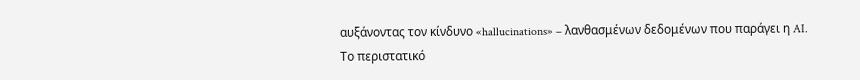αυξάνοντας τον κίνδυνο «hallucinations» – λανθασμένων δεδομένων που παράγει η AI.
Το περιστατικό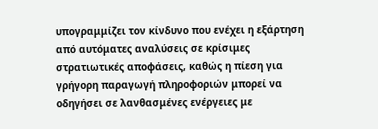υπογραμμίζει τον κίνδυνο που ενέχει η εξάρτηση από αυτόματες αναλύσεις σε κρίσιμες στρατιωτικές αποφάσεις, καθώς η πίεση για γρήγορη παραγωγή πληροφοριών μπορεί να οδηγήσει σε λανθασμένες ενέργειες με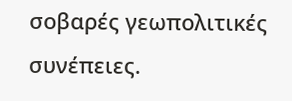σοβαρές γεωπολιτικές συνέπειες.